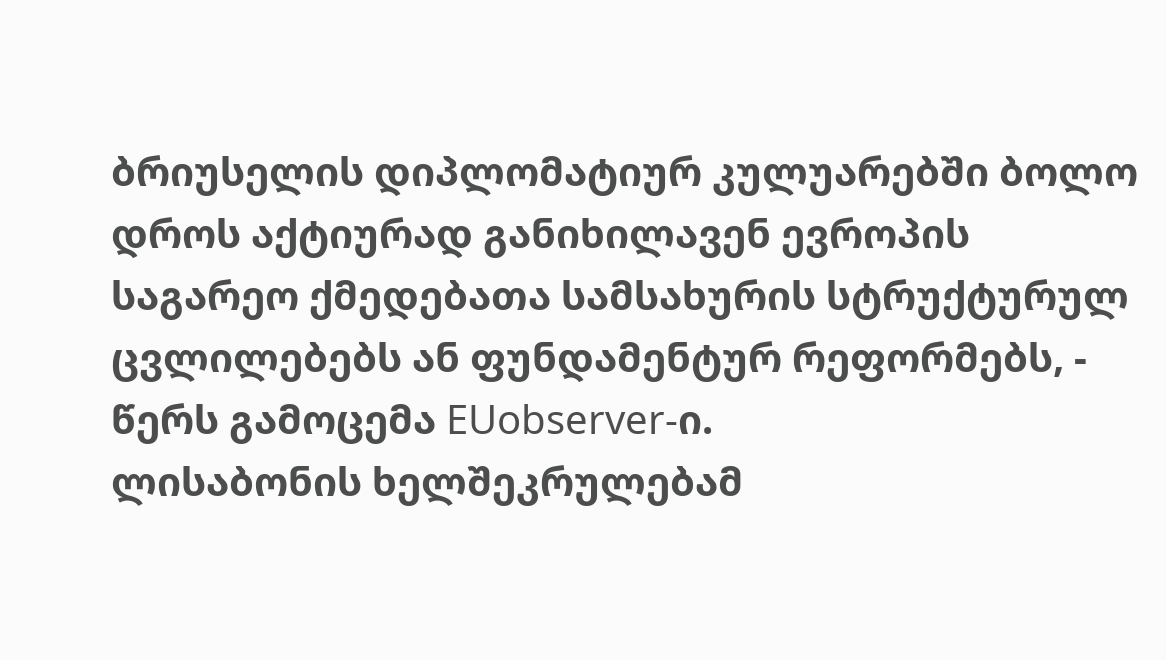ბრიუსელის დიპლომატიურ კულუარებში ბოლო დროს აქტიურად განიხილავენ ევროპის საგარეო ქმედებათა სამსახურის სტრუქტურულ ცვლილებებს ან ფუნდამენტურ რეფორმებს, - წერს გამოცემა EUobserver-ი.
ლისაბონის ხელშეკრულებამ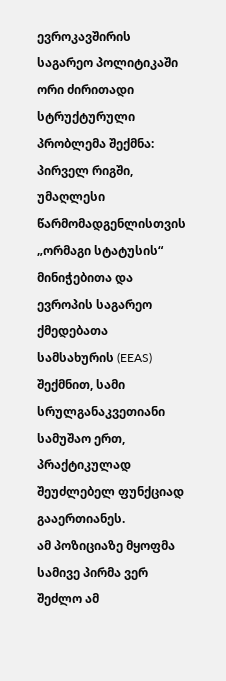ევროკავშირის საგარეო პოლიტიკაში ორი ძირითადი სტრუქტურული პრობლემა შექმნა:
პირველ რიგში, უმაღლესი წარმომადგენლისთვის „ორმაგი სტატუსის“ მინიჭებითა და ევროპის საგარეო ქმედებათა სამსახურის (EEAS) შექმნით, სამი სრულგანაკვეთიანი სამუშაო ერთ, პრაქტიკულად შეუძლებელ ფუნქციად გააერთიანეს.
ამ პოზიციაზე მყოფმა სამივე პირმა ვერ შეძლო ამ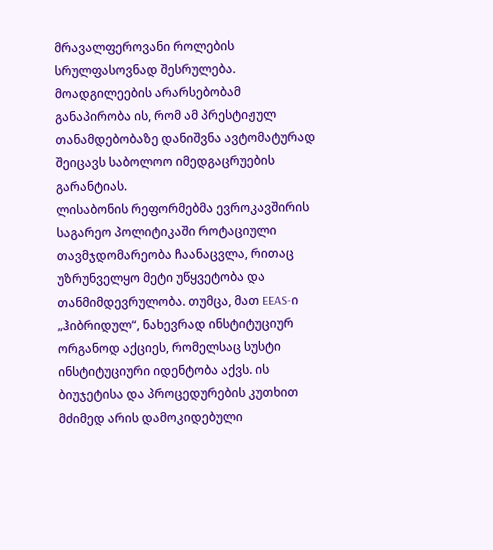მრავალფეროვანი როლების სრულფასოვნად შესრულება. მოადგილეების არარსებობამ განაპირობა ის, რომ ამ პრესტიჟულ თანამდებობაზე დანიშვნა ავტომატურად შეიცავს საბოლოო იმედგაცრუების გარანტიას.
ლისაბონის რეფორმებმა ევროკავშირის საგარეო პოლიტიკაში როტაციული თავმჯდომარეობა ჩაანაცვლა, რითაც უზრუნველყო მეტი უწყვეტობა და თანმიმდევრულობა. თუმცა, მათ EEAS-ი „ჰიბრიდულ“, ნახევრად ინსტიტუციურ ორგანოდ აქციეს, რომელსაც სუსტი ინსტიტუციური იდენტობა აქვს. ის ბიუჯეტისა და პროცედურების კუთხით მძიმედ არის დამოკიდებული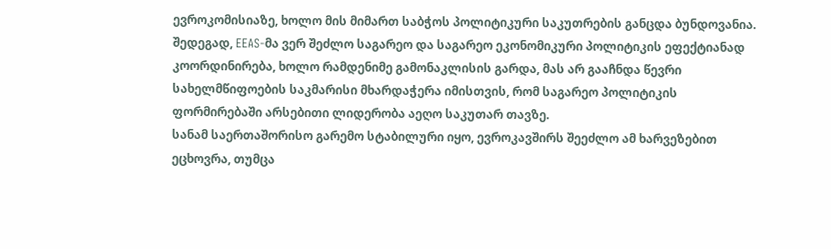ევროკომისიაზე, ხოლო მის მიმართ საბჭოს პოლიტიკური საკუთრების განცდა ბუნდოვანია.
შედეგად, EEAS-მა ვერ შეძლო საგარეო და საგარეო ეკონომიკური პოლიტიკის ეფექტიანად კოორდინირება, ხოლო რამდენიმე გამონაკლისის გარდა, მას არ გააჩნდა წევრი სახელმწიფოების საკმარისი მხარდაჭერა იმისთვის, რომ საგარეო პოლიტიკის ფორმირებაში არსებითი ლიდერობა აეღო საკუთარ თავზე.
სანამ საერთაშორისო გარემო სტაბილური იყო, ევროკავშირს შეეძლო ამ ხარვეზებით ეცხოვრა, თუმცა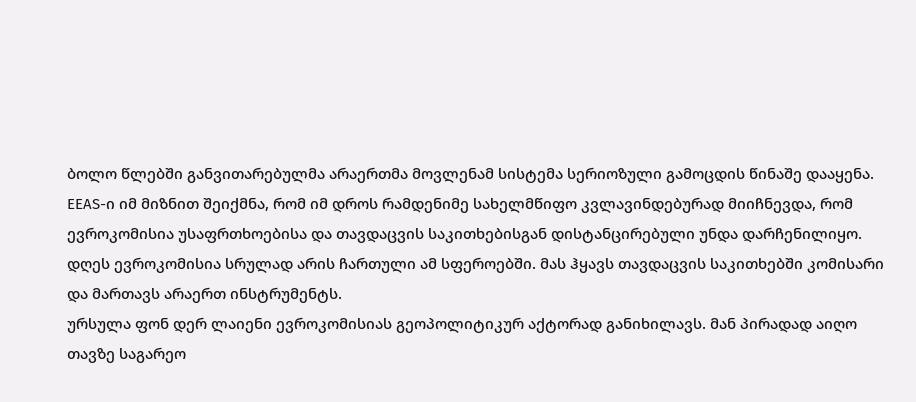ბოლო წლებში განვითარებულმა არაერთმა მოვლენამ სისტემა სერიოზული გამოცდის წინაშე დააყენა.
EEAS-ი იმ მიზნით შეიქმნა, რომ იმ დროს რამდენიმე სახელმწიფო კვლავინდებურად მიიჩნევდა, რომ ევროკომისია უსაფრთხოებისა და თავდაცვის საკითხებისგან დისტანცირებული უნდა დარჩენილიყო.
დღეს ევროკომისია სრულად არის ჩართული ამ სფეროებში. მას ჰყავს თავდაცვის საკითხებში კომისარი და მართავს არაერთ ინსტრუმენტს.
ურსულა ფონ დერ ლაიენი ევროკომისიას გეოპოლიტიკურ აქტორად განიხილავს. მან პირადად აიღო თავზე საგარეო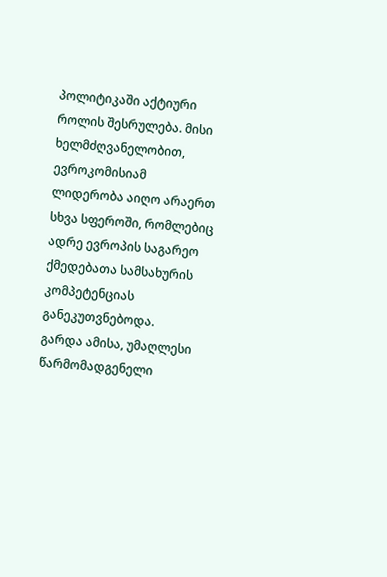პოლიტიკაში აქტიური როლის შესრულება. მისი ხელმძღვანელობით, ევროკომისიამ ლიდერობა აიღო არაერთ სხვა სფეროში, რომლებიც ადრე ევროპის საგარეო ქმედებათა სამსახურის კომპეტენციას განეკუთვნებოდა.
გარდა ამისა, უმაღლესი წარმომადგენელი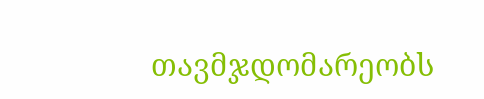თავმჯდომარეობს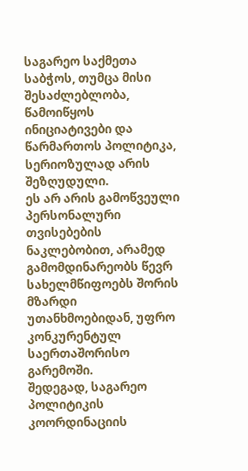საგარეო საქმეთა საბჭოს, თუმცა მისი შესაძლებლობა, წამოიწყოს ინიციატივები და წარმართოს პოლიტიკა, სერიოზულად არის შეზღუდული.
ეს არ არის გამოწვეული პერსონალური თვისებების ნაკლებობით, არამედ გამომდინარეობს წევრ სახელმწიფოებს შორის მზარდი უთანხმოებიდან, უფრო კონკურენტულ საერთაშორისო გარემოში.
შედეგად, საგარეო პოლიტიკის კოორდინაციის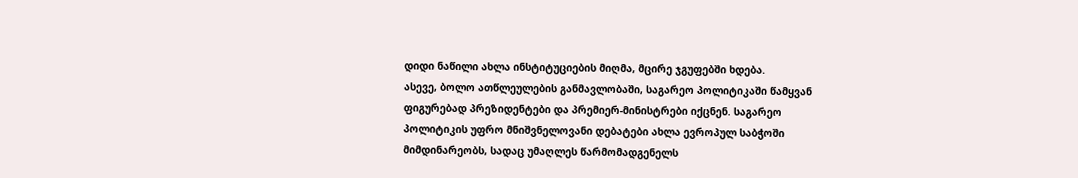დიდი ნაწილი ახლა ინსტიტუციების მიღმა, მცირე ჯგუფებში ხდება.
ასევე, ბოლო ათწლეულების განმავლობაში, საგარეო პოლიტიკაში წამყვან ფიგურებად პრეზიდენტები და პრემიერ-მინისტრები იქცნენ. საგარეო პოლიტიკის უფრო მნიშვნელოვანი დებატები ახლა ევროპულ საბჭოში მიმდინარეობს, სადაც უმაღლეს წარმომადგენელს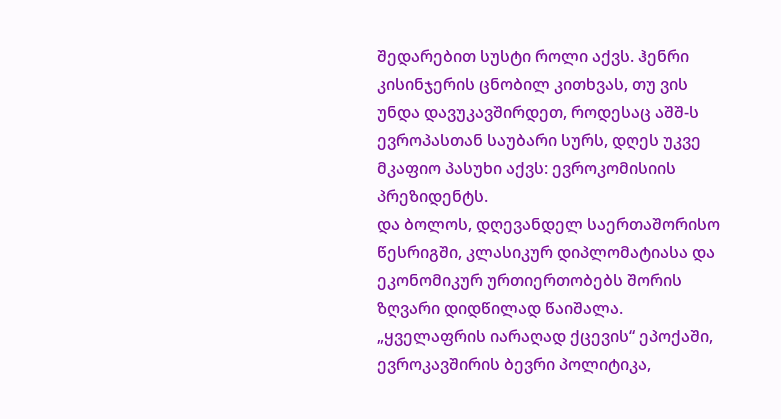შედარებით სუსტი როლი აქვს. ჰენრი კისინჯერის ცნობილ კითხვას, თუ ვის უნდა დავუკავშირდეთ, როდესაც აშშ-ს ევროპასთან საუბარი სურს, დღეს უკვე მკაფიო პასუხი აქვს: ევროკომისიის პრეზიდენტს.
და ბოლოს, დღევანდელ საერთაშორისო წესრიგში, კლასიკურ დიპლომატიასა და ეკონომიკურ ურთიერთობებს შორის ზღვარი დიდწილად წაიშალა.
„ყველაფრის იარაღად ქცევის“ ეპოქაში, ევროკავშირის ბევრი პოლიტიკა,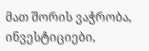მათ შორის ვაჭრობა, ინვესტიციები,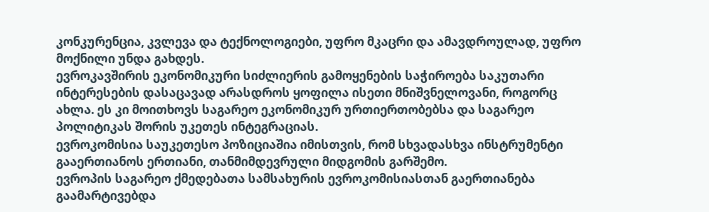კონკურენცია, კვლევა და ტექნოლოგიები, უფრო მკაცრი და ამავდროულად, უფრო მოქნილი უნდა გახდეს.
ევროკავშირის ეკონომიკური სიძლიერის გამოყენების საჭიროება საკუთარი ინტერესების დასაცავად არასდროს ყოფილა ისეთი მნიშვნელოვანი, როგორც ახლა. ეს კი მოითხოვს საგარეო ეკონომიკურ ურთიერთობებსა და საგარეო პოლიტიკას შორის უკეთეს ინტეგრაციას.
ევროკომისია საუკეთესო პოზიციაშია იმისთვის, რომ სხვადასხვა ინსტრუმენტი გააერთიანოს ერთიანი, თანმიმდევრული მიდგომის გარშემო.
ევროპის საგარეო ქმედებათა სამსახურის ევროკომისიასთან გაერთიანება გაამარტივებდა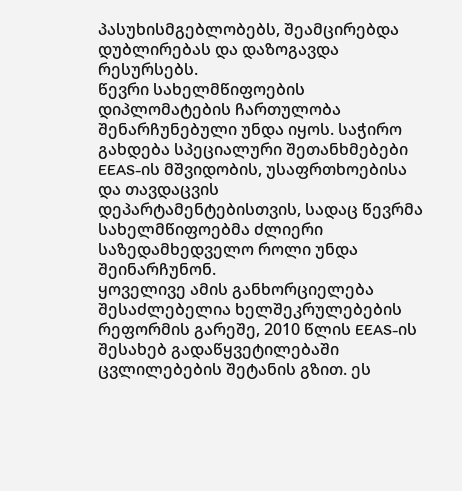პასუხისმგებლობებს, შეამცირებდა დუბლირებას და დაზოგავდა რესურსებს.
წევრი სახელმწიფოების დიპლომატების ჩართულობა შენარჩუნებული უნდა იყოს. საჭირო გახდება სპეციალური შეთანხმებები EEAS-ის მშვიდობის, უსაფრთხოებისა და თავდაცვის დეპარტამენტებისთვის, სადაც წევრმა სახელმწიფოებმა ძლიერი საზედამხედველო როლი უნდა შეინარჩუნონ.
ყოველივე ამის განხორციელება შესაძლებელია ხელშეკრულებების რეფორმის გარეშე, 2010 წლის EEAS-ის შესახებ გადაწყვეტილებაში ცვლილებების შეტანის გზით. ეს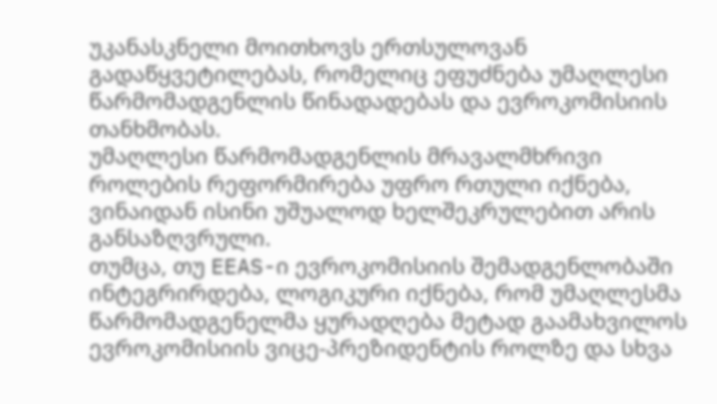უკანასკნელი მოითხოვს ერთსულოვან გადაწყვეტილებას, რომელიც ეფუძნება უმაღლესი წარმომადგენლის წინადადებას და ევროკომისიის თანხმობას.
უმაღლესი წარმომადგენლის მრავალმხრივი როლების რეფორმირება უფრო რთული იქნება, ვინაიდან ისინი უშუალოდ ხელშეკრულებით არის განსაზღვრული.
თუმცა, თუ EEAS-ი ევროკომისიის შემადგენლობაში ინტეგრირდება, ლოგიკური იქნება, რომ უმაღლესმა წარმომადგენელმა ყურადღება მეტად გაამახვილოს ევროკომისიის ვიცე-პრეზიდენტის როლზე და სხვა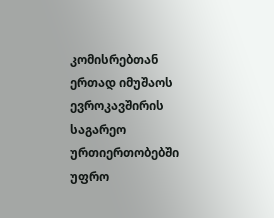კომისრებთან ერთად იმუშაოს ევროკავშირის საგარეო ურთიერთობებში უფრო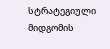სტრატეგიული მიდგომის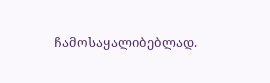ჩამოსაყალიბებლად.